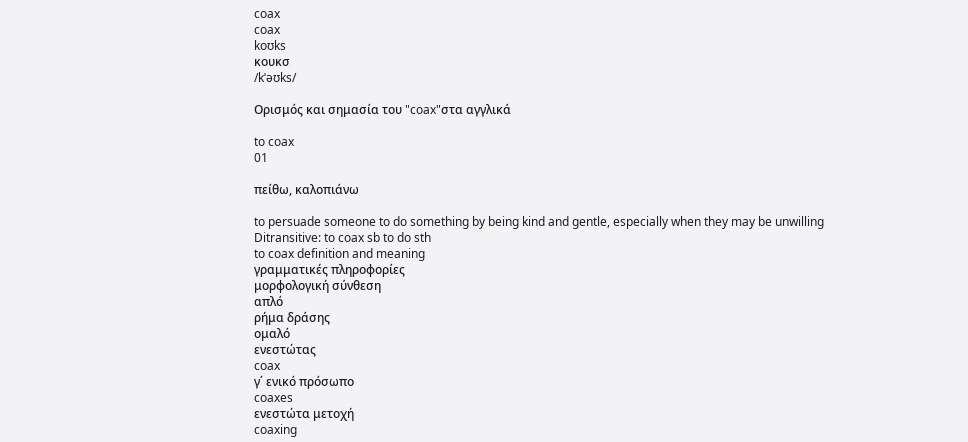coax
coax
koʊks
κουκσ
/kˈəʊks/

Ορισμός και σημασία του "coax"στα αγγλικά

to coax
01

πείθω, καλοπιάνω

to persuade someone to do something by being kind and gentle, especially when they may be unwilling
Ditransitive: to coax sb to do sth
to coax definition and meaning
γραμματικές πληροφορίες
μορφολογική σύνθεση
απλό
ρήμα δράσης
ομαλό
ενεστώτας
coax
γ΄ ενικό πρόσωπο
coaxes
ενεστώτα μετοχή
coaxing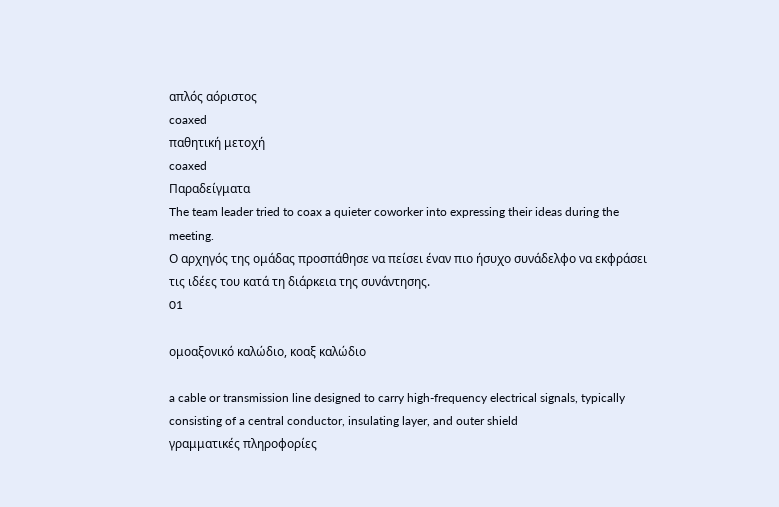απλός αόριστος
coaxed
παθητική μετοχή
coaxed
Παραδείγματα
The team leader tried to coax a quieter coworker into expressing their ideas during the meeting.
Ο αρχηγός της ομάδας προσπάθησε να πείσει έναν πιο ήσυχο συνάδελφο να εκφράσει τις ιδέες του κατά τη διάρκεια της συνάντησης.
01

ομοαξονικό καλώδιο, κοαξ καλώδιο

a cable or transmission line designed to carry high-frequency electrical signals, typically consisting of a central conductor, insulating layer, and outer shield
γραμματικές πληροφορίες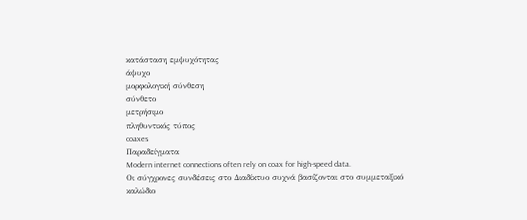κατάσταση εμψυχότητας
άψυχο
μορφολογική σύνθεση
σύνθετο
μετρήσιμο
πληθυντικός τύπος
coaxes
Παραδείγματα
Modern internet connections often rely on coax for high-speed data.
Οι σύγχρονες συνδέσεις στο Διαδίκτυο συχνά βασίζονται στο συμμεταξικό καλώδιο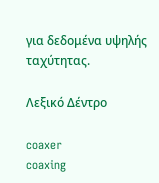για δεδομένα υψηλής ταχύτητας.

Λεξικό Δέντρο

coaxer
coaxing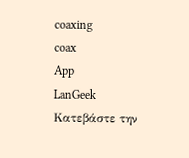coaxing
coax
App
LanGeek
Κατεβάστε την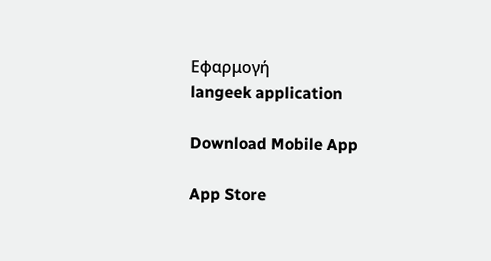Εφαρμογή
langeek application

Download Mobile App

App Store